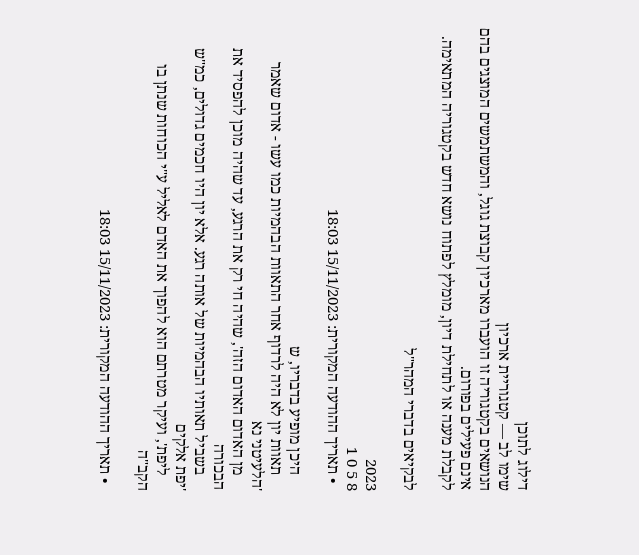דילוג לתוכן
שימו לב — קטגוריית ארכיון
הנושאים בקטגוריה זו הועברו מארכיון קבוצת גוגל, והמשתמשים המוצגים בהם אינם פעילים בפורום.
לקבלת מענה או לתחילת דיון, מומלץ לפתוח נושא חדש בקטגוריה המתאימה.

לבקיאים בדברי המהר"ל

2023
8 5 0 1
  • תאריך ההודעה המקורית: 15/11/2023 18:03

    היכן מופיע בדבריו, ש
    תאוות יון לא היה לרדוף אחר התאוות הבהמיות כמו עשו - אדום שאמר 'הלעיטני נא
    מן האדום האדום הזה', שהיה חי רק את הרגע, עד שהיה מוכן להפסיד את הבכורה
    בשביל תאותיו הבהמיות של אותה רגע. אלא יון היו חכמים גדולים, כמ"ש 'יפת אלקים
    ליפת', ועיקר מטרתם הוא להפוך את האדם לאליל ע"י הכוחות שנתן בו הקב"ה

  • תאריך ההודעה המקורית: 15/11/2023 18:03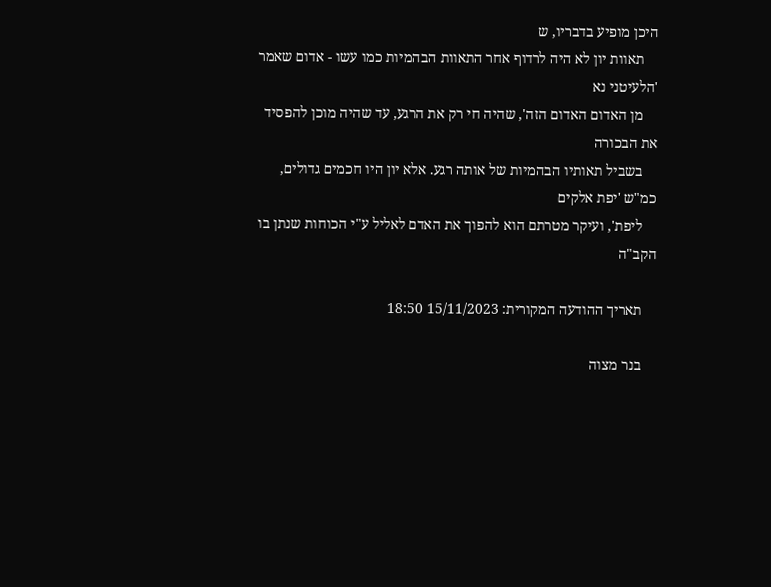היכן מופיע בדבריו, ש
    תאוות יון לא היה לרדוף אחר התאוות הבהמיות כמו עשו - אדום שאמר 'הלעיטני נא
    מן האדום האדום הזה', שהיה חי רק את הרגע, עד שהיה מוכן להפסיד את הבכורה
    בשביל תאותיו הבהמיות של אותה רגע. אלא יון היו חכמים גדולים, כמ"ש 'יפת אלקים
    ליפת', ועיקר מטרתם הוא להפוך את האדם לאליל ע"י הכוחות שנתן בו הקב"ה

    תאריך ההודעה המקורית: 15/11/2023 18:50

    בנר מצוה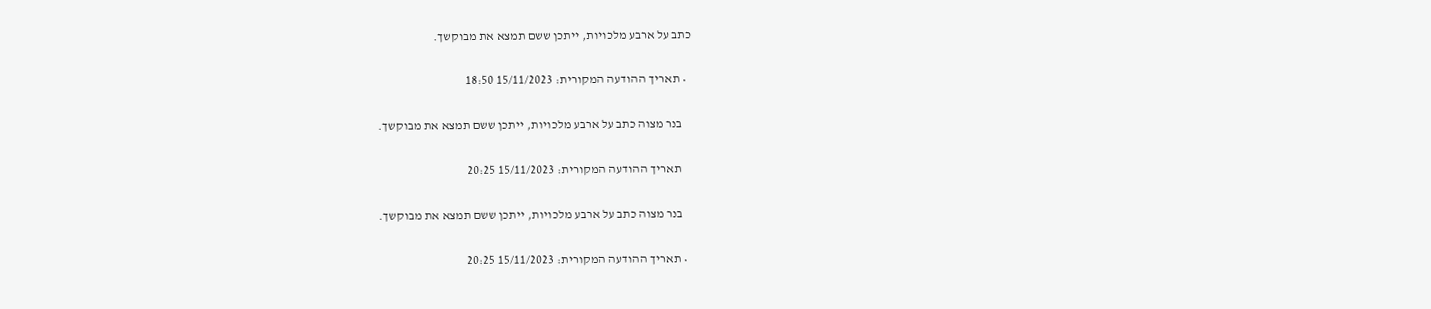כתב על ארבע מלכויות, ייתכן ששם תמצא את מבוקשך.

  • תאריך ההודעה המקורית: 15/11/2023 18:50

    בנר מצוה כתב על ארבע מלכויות, ייתכן ששם תמצא את מבוקשך.

    תאריך ההודעה המקורית: 15/11/2023 20:25

    בנר מצוה כתב על ארבע מלכויות, ייתכן ששם תמצא את מבוקשך.

  • תאריך ההודעה המקורית: 15/11/2023 20:25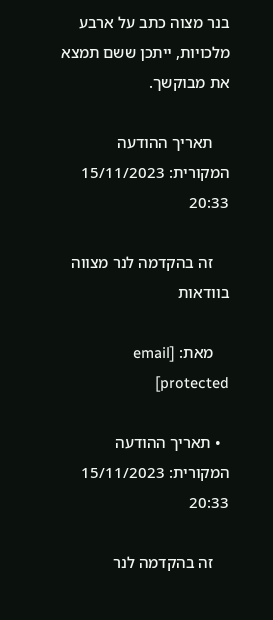בנר מצוה כתב על ארבע מלכויות, ייתכן ששם תמצא את מבוקשך.

    תאריך ההודעה המקורית: 15/11/2023 20:33

    זה בהקדמה לנר מצווה בוודאות

    מאת: [email protected]

  • תאריך ההודעה המקורית: 15/11/2023 20:33

    זה בהקדמה לנר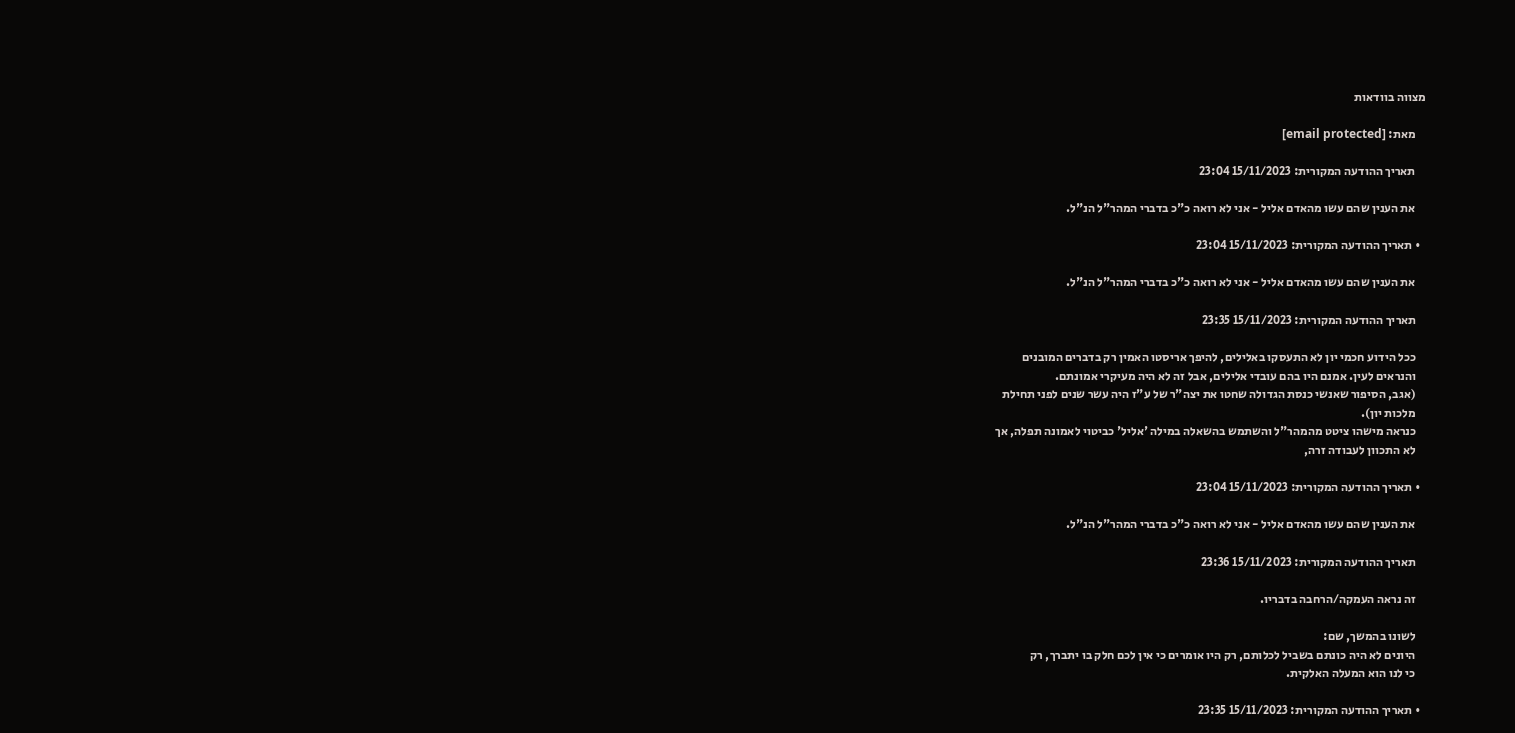מצווה בוודאות

    מאת: [email protected]

    תאריך ההודעה המקורית: 15/11/2023 23:04

    את הענין שהם עשו מהאדם אליל - אני לא רואה כ"כ בדברי המהר"ל הנ"ל.

  • תאריך ההודעה המקורית: 15/11/2023 23:04

    את הענין שהם עשו מהאדם אליל - אני לא רואה כ"כ בדברי המהר"ל הנ"ל.

    תאריך ההודעה המקורית: 15/11/2023 23:35

    ככל הידוע חכמי יון לא התעסקו באלילים, להיפך אריסטו האמין רק בדברים המובנים
    והנראים לעין. אמנם היו בהם עובדי אלילים, אבל זה לא היה מעיקרי אמונתם.
    (אגב, הסיפור שאנשי כנסת הגדולה שחטו את יצה"ר של ע"ז היה עשר שנים לפני תחילת
    מלכות יון).
    כנראה מישהו ציטט מהמהר"ל והשתמש בהשאלה במילה 'אליל' כביטוי לאמונה תפלה, אך
    לא התכוון לעבודה זרה,

  • תאריך ההודעה המקורית: 15/11/2023 23:04

    את הענין שהם עשו מהאדם אליל - אני לא רואה כ"כ בדברי המהר"ל הנ"ל.

    תאריך ההודעה המקורית: 15/11/2023 23:36

    זה נראה העמקה/הרחבה בדבריו.

    לשונו בהמשך, שם:
    היונים לא היה כונתם בשביל לכלותם, רק היו אומרים כי אין לכם חלק בו יתברך, רק
    כי לנו הוא המעלה האלקית.

  • תאריך ההודעה המקורית: 15/11/2023 23:35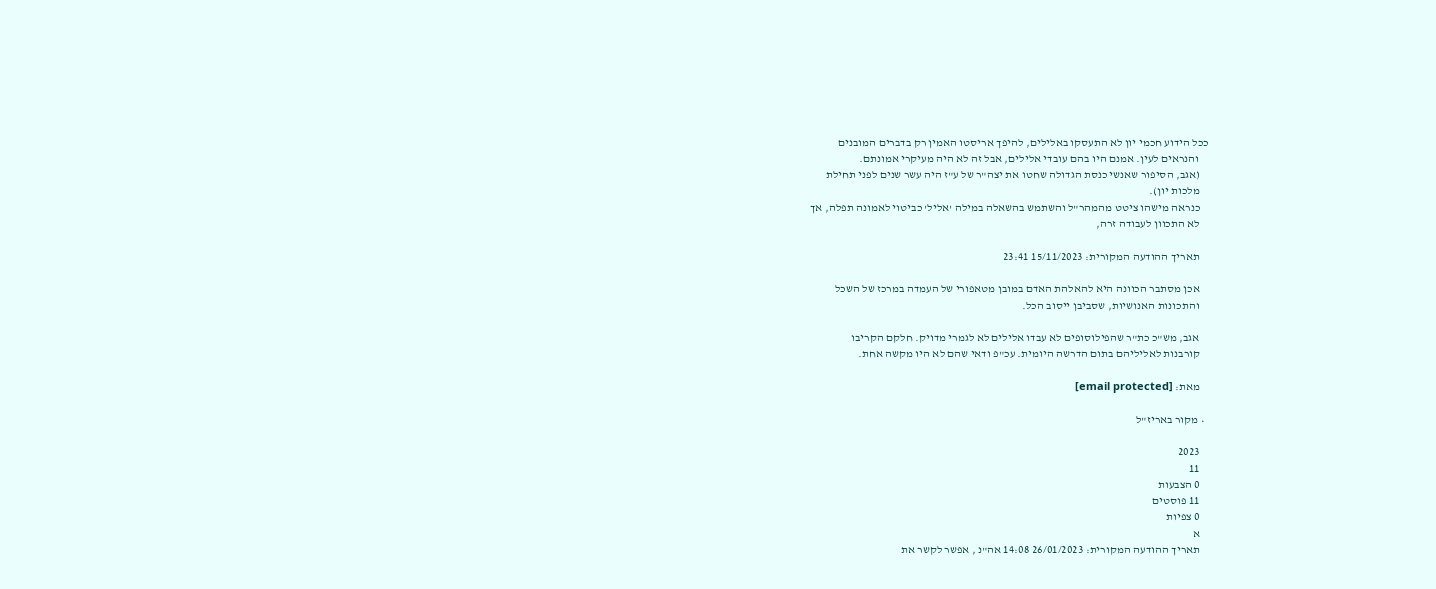ככל הידוע חכמי יון לא התעסקו באלילים, להיפך אריסטו האמין רק בדברים המובנים
    והנראים לעין. אמנם היו בהם עובדי אלילים, אבל זה לא היה מעיקרי אמונתם.
    (אגב, הסיפור שאנשי כנסת הגדולה שחטו את יצה"ר של ע"ז היה עשר שנים לפני תחילת
    מלכות יון).
    כנראה מישהו ציטט מהמהר"ל והשתמש בהשאלה במילה 'אליל' כביטוי לאמונה תפלה, אך
    לא התכוון לעבודה זרה,

    תאריך ההודעה המקורית: 15/11/2023 23:41

    אכן מסתבר הכוונה היא להאלהת האדם במובן מטאפורי של העמדה במרכז של השכל
    והתכונות האנושיות, שסביבן ייסוב הכל.

    אגב, מש"כ כת"ר שהפילוסופים לא עבדו אלילים לא לגמרי מדויק. חלקם הקריבו
    קורבנות לאליליהם בתום הדרשה היומית. עכ"פ ודאי שהם לא היו מקשה אחת.

    מאת: [email protected]

  • מקור באריז"ל

    2023
    11
    0 הצבעות
    11 פוסטים
    0 צפיות
    א
    תאריך ההודעה המקורית: 26/01/2023 14:08 אה"נ , אפשר לקשר את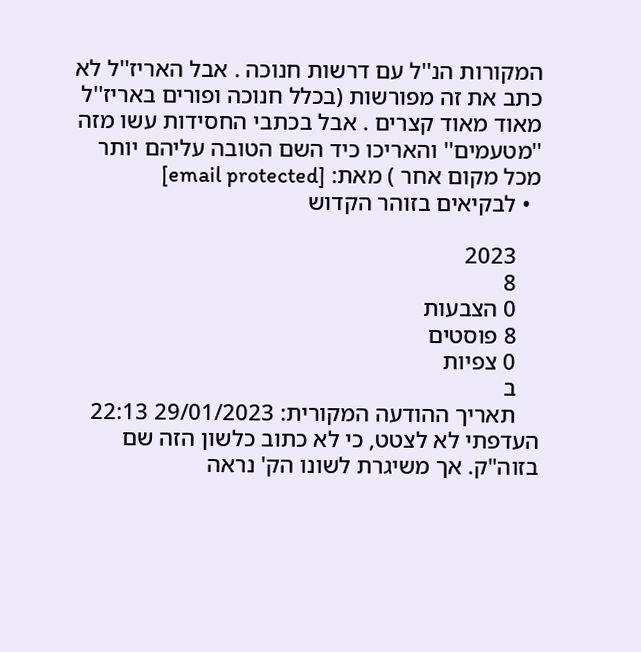המקורות הנ''ל עם דרשות חנוכה . אבל האריז''ל לא כתב את זה מפורשות (בכלל חנוכה ופורים באריז''ל מאוד מאוד קצרים . אבל בכתבי החסידות עשו מזה ''מטעמים'' והאריכו כיד השם הטובה עליהם יותר מכל מקום אחר ) מאת: [email protected]
  • לבקיאים בזוהר הקדוש

    2023
    8
    0 הצבעות
    8 פוסטים
    0 צפיות
    ב
    תאריך ההודעה המקורית: 29/01/2023 22:13 העדפתי לא לצטט, כי לא כתוב כלשון הזה שם בזוה"ק. אך משיגרת לשונו הק' נראה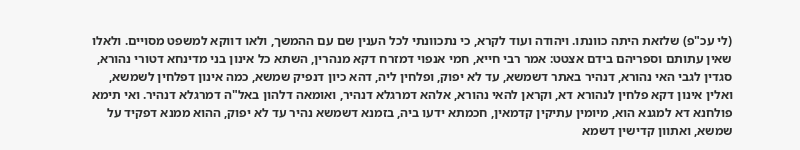(לי עכ"פ) שלזאת היתה כוונתו. ויהודה ועוד לקרא, כי נתכוונתי לכל הענין שם עם ההמשך, ולאו דווקא למשפט מסויים. ולאלו שאין עתותם וספריהם בידם אצטט: אמר רבי חייא, חמי אנפוי דמזרח דקא מנהרין, השתא כל אינון בני מדינחא דטורי נהורא, סגדין לגבי האי נהורא, דנהיר באתר דשמשא, עד לא יפוק, ופלחין ליה, דהא כיון דנפיק שמשא, כמה אינון דפלחין לשמשא, ואלין אינון דקא פלחין לנהורא דא, וקראן להאי נהורא, אלהא דמרגלא דנהיר, ואומאה דלהון באל"ה דמרגלא דנהיר. ואי תימא פולחנא דא למגנא הוא, מיומין עתיקין קדמאין, חכמתא ידעו ביה, בזמנא דשמשא נהיר עד לא יפוק, ההוא ממנא דפקיד על שמשא, ואתוון קדישין דשמא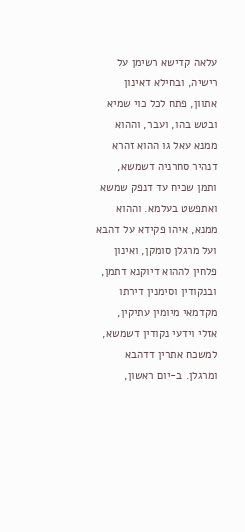עלאה קדישא רשימן על רישיה, ובחילא דאינון אתוון, פתח לכל כוי שמיא ובטש בהו, ועבר, וההוא ממנא עאל גו ההוא זהרא דנהיר סחרניה דשמשא, ותמן שכיח עד דנפק שמשא ואתפשט בעלמא. וההוא ממנא, איהו פקידא על דהבא ועל מרגלן סומקן, ואינון פלחין לההוא דיוקנא דתמן, ובנקודין וסימנין דירתו מקדמאי מיומין עתיקין, אזלי וידעי נקודין דשמשא, למשכח אתרין דדהבא ומרגלן. ב-יום ראשון,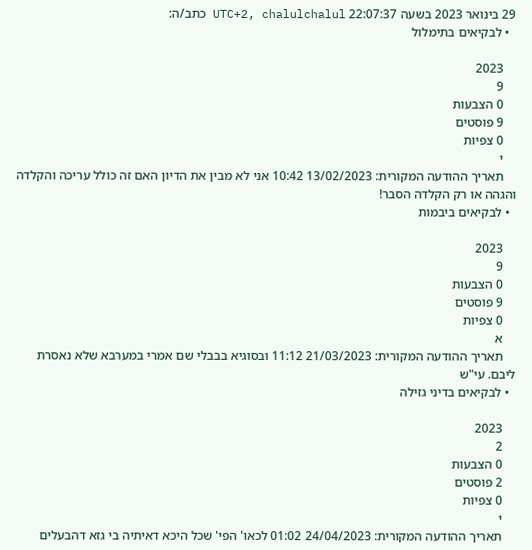29 בינואר 2023 בשעה 22:07:37 UTC+2, chalulchalul כתב/ה:
  • לבקיאים בתימלול

    2023
    9
    0 הצבעות
    9 פוסטים
    0 צפיות
    י
    תאריך ההודעה המקורית: 13/02/2023 10:42 אני לא מבין את הדיון האם זה כולל עריכה והקלדה והגהה או רק הקלדה הסבר!
  • לבקיאים ביבמות

    2023
    9
    0 הצבעות
    9 פוסטים
    0 צפיות
    א
    תאריך ההודעה המקורית: 21/03/2023 11:12 ובסוגיא בבבלי שם אמרי במערבא שלא נאסרת ליבם. עי"ש
  • לבקיאים בדיני גזילה

    2023
    2
    0 הצבעות
    2 פוסטים
    0 צפיות
    י
    תאריך ההודעה המקורית: 24/04/2023 01:02 לכאו' הפי' שכל היכא דאיתיה בי גזא דהבעלים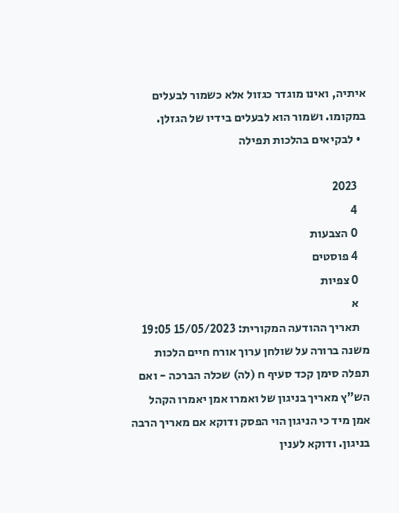איתיה, ואינו מוגדר כגזול אלא כשמור לבעלים במקומו. ושמור הוא לבעלים בידיו של הגזלן.
  • לבקיאים בהלכות תפילה

    2023
    4
    0 הצבעות
    4 פוסטים
    0 צפיות
    א
    תאריך ההודעה המקורית: 15/05/2023 19:05 משנה ברורה על שולחן ערוך אורח חיים הלכות תפלה סימן קכד סעיף ח (לה) שכלה הברכה - ואם הש"ץ מאריך בניגון של ואמרו אמן יאמרו הקהל אמן מיד כי הניגון הוי הפסק ודוקא אם מאריך הרבה בניגון. ודוקא לענין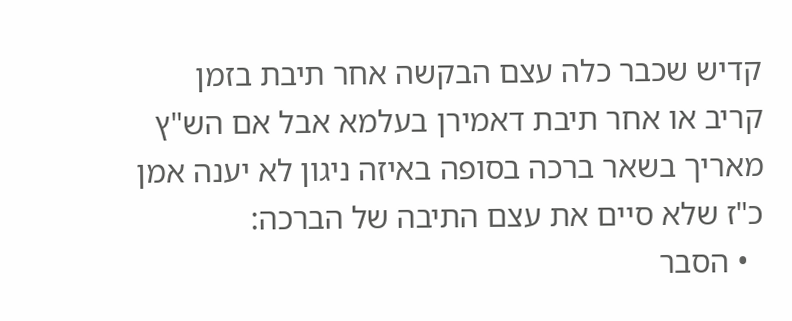קדיש שכבר כלה עצם הבקשה אחר תיבת בזמן קריב או אחר תיבת דאמירן בעלמא אבל אם הש"ץ מאריך בשאר ברכה בסופה באיזה ניגון לא יענה אמן כ"ז שלא סיים את עצם התיבה של הברכה:
  • הסבר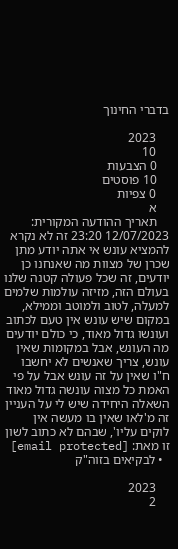בדברי החינוך

    2023
    10
    0 הצבעות
    10 פוסטים
    0 צפיות
    א
    תאריך ההודעה המקורית: 12/07/2023 23:20 זה לא נקרא להמציא עונש אי אתה יודע מתן שכרן של מצוות מה שאנחנו כן יודעים, זה שכל פעולה קטנה שלנו בעולם הזה, מזיזה עולמות שלמים למעלה, לטוב ולמוטב וממילא, במקום שיש עונש אין טעם לכתוב ועונשו גדול מאוד, כי כולם יודעים מה העונש, אבל במקומות שאין עונש, צריך שאנשים לא יחשבו ח"ו שאין על זה עונש אבל על פי האמת כל מצוה עונשה גדול מאוד השאלה היחידה שיש לי על העניין זה מ'לאו שאין בו מעשה אין לוקים עליו', שבהם לא כתוב לשון זו מאת: [email protected]
  • לבקיאים בזוה"ק

    2023
    2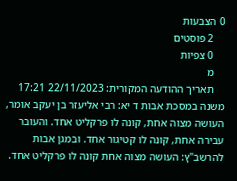0 הצבעות
    2 פוסטים
    0 צפיות
    מ
    תאריך ההודעה המקורית: 22/11/2023 17:21 משנה במסכת אבות ד יא: רבי אליעזר בן יעקב אומר, העושה מצוה אחת, קונה לו פרקליט אחד. והעובר עבירה אחת, קונה לו קטיגור אחד. ובמגן אבות להרשב"ץ: העושה מצוה אחת קונה לו פרקליט אחד.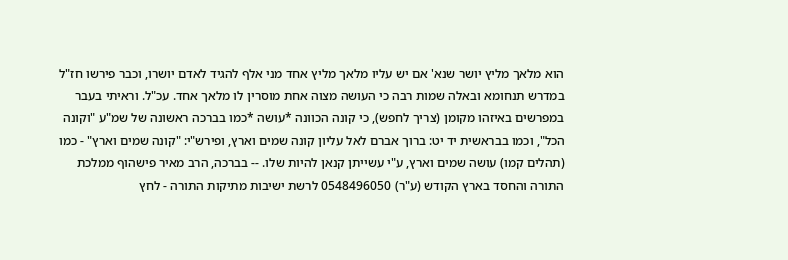הוא מלאך מליץ יושר שנא' אם יש עליו מלאך מליץ אחד מני אלף להגיד לאדם יושרו, וכבר פירשו חז"ל במדרש תנחומא ובאלה שמות רבה כי העושה מצוה אחת מוסרין לו מלאך אחד. עכ"ל. וראיתי בעבר במפרשים באיזהו מקומן (צריך לחפש), כי קונה הכוונה *עושה *כמו בברכה ראשונה של שמ"ע "וקונה הכל", וכמו בבראשית יד יט: ברוך אברם לאל עליון קונה שמים וארץ, ופירש"י: "קונה שמים וארץ" - כמו (תהלים קמו) עושה שמים וארץ, ע"י עשייתן קנאן להיות שלו. -- בברכה, הרב מאיר פישהוף ממלכת התורה והחסד בארץ הקודש (ע"ר) 0548496050 לרשת ישיבות מתיקות התורה - לחץ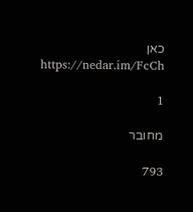כאן https://nedar.im/FcCh

1

מחובר

793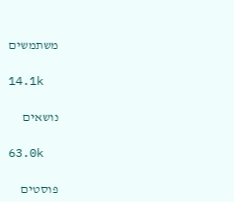משתמשים

14.1k

נושאים

63.0k

פוסטים